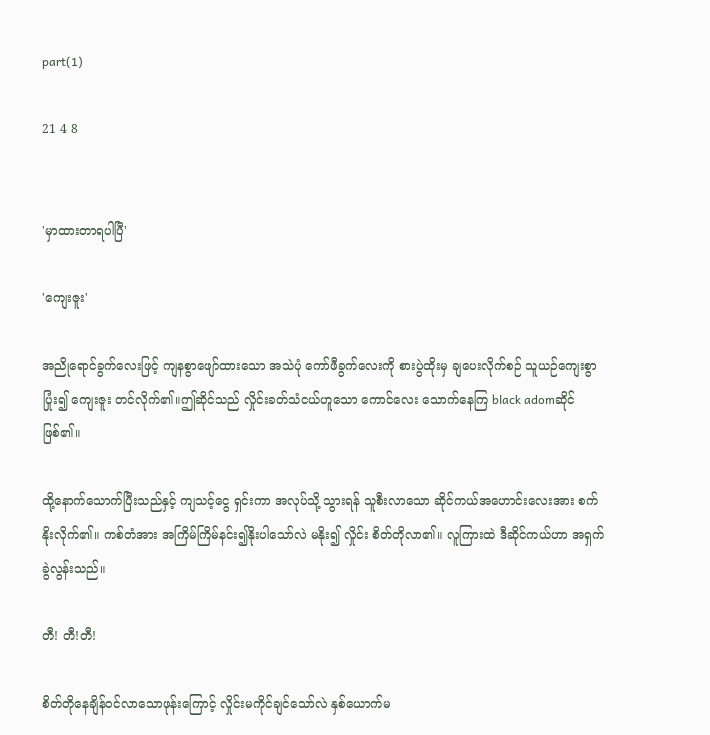part(1)

21 4 8


'မှာထားတာရပါပြီ'

'ကျေးဇူး'

အညိုရောင်ခွက်လေးဖြင့် ကျနစွာဖျော်ထားသော အသဲပုံ ကော်ဖီခွက်လေးကို စားပွဲထိုးမှ ချပေးလိုက်စဉ် သူယဉ်ကျေးစွာ ပြုံး၍ ကျေးဇူး တင်လိုက်၏။ဤဆိုင်သည် လှိုင်းခတ်သံငယ်ဟူ‌သော ကောင်လေး သောက်နေကြ black adomဆိုင်ဖြစ်၏။

ထို့နောက်သောက်ပြီးသည်နှင့် ကျသင့်ငွေ ရှင်းကာ အလုပ်သို့ သွားရန် သူစီးလာသော ဆိုင်‌ကယ်အဟောင်းလေးအား စက်နိုးလိုက်၏။ ကစ်တံအား အကြိမ်ကြိမ်နင်း၍နိုးပါသော်လဲ မနိုး၍ လှိုင်း စိတ်တိုလာ၏။ လူကြားထဲ ဒီဆိုင်ကယ်ဟာ အရှက်ခွဲလွန်းသည်။

တီ! တီ!တီ!

စိတ်တိုနေချိန်ဝင်လာသောဖုန်းကြောင့် လှိုင်းမကိုင်ချင်သော်လဲ နှစ်ယောက်မ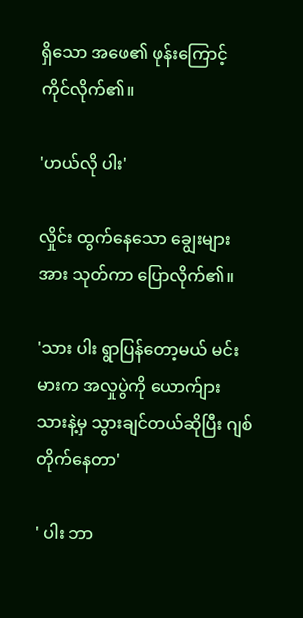ရှိသော အဖေ၏ ဖုန်းကြောင့် ကိုင်လိုက်၏။

'ဟယ်လို ပါး'

လှိုင်း ထွက်နေသော ချွေးများအား သုတ်ကာ ပြောလိုက်၏။

'သား ပါး ရွာပြန်တော့မယ် မင်း မားက အလှုပွဲကို ယောက်ျား သားနဲ့မှ သွားချင်တယ်ဆိုပြီး ဂျစ်တိုက်နေတာ'

' ပါး ဘာ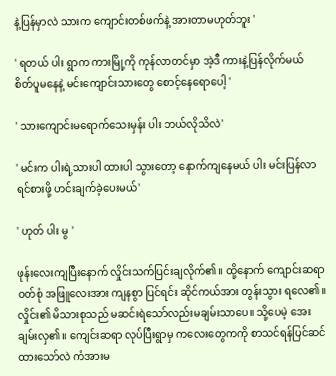နဲ့ပြန်မှာလဲ သားက ကျောင်းတစ်ဖက်နဲ့ အားတာမဟုတ်ဘူး '

' ရတယ် ပါး ရွာက ကားမြို့ကို ကုန်လာတင်မှာ အဲ့ဒီ ကားနဲ့ပြန်လိုက်မယ် စိတ်ပူမနေနဲ့ မင်းကျောင်းသားတွေ စောင့်နေရောပေါ့ '

' သားကျောင်းမရောက်သေးမှန်း ပါး ဘယ်လိုသိလဲ'

' မင်းက ပါးရဲ့သားပါ ထားပါ သွားတော့ နောက်ကျနေမယ် ပါး မင်းပြန်လာရင်စားဖို့ ဟင်းချက်ခဲ့ပေးမယ်'

' ဟုတ် ပါး မွ '

ဖုန်းလေးကျပြီးနောက် လှိုင်းသက်ပြင်းချလိုက်၏။ ထို့နောက် ကျောင်းဆရာ ဝတ်စုံ အဖြူလေးအား ကျနစွာ ပြင်ရင်း ဆိုင်ကယ်အား တွန်းသွား ရလေ၏။ လှိုင်း၏ မိသားစုသည် မဆင်းရဲသော်လည်းမချမ်းသာပေ။ သို့ပေမဲ့ အေးချမ်းလှ၏။ ကျေင်းဆရာ လုပ်ပြီးရွာမှ ကလေးတွေကကို စာသင်ရန်ပြင်ဆင်ထားသော်လဲ ကံအားမ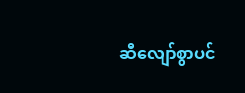ဆီလျော်စွာပင်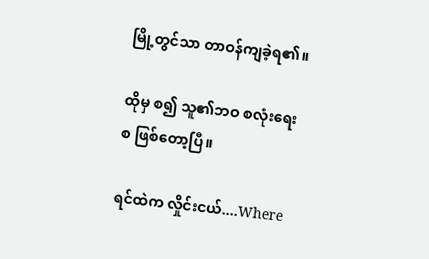မြို့တွင်သာ တာဝန်ကျခဲ့ရ၏။

ထိုမှ စ၍ သူ၏ဘဝ စလုံးရေး စ ဖြစ်တော့ပြီ။

ရင်ထဲက လှိုင်းငယ်....Where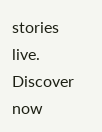stories live. Discover now